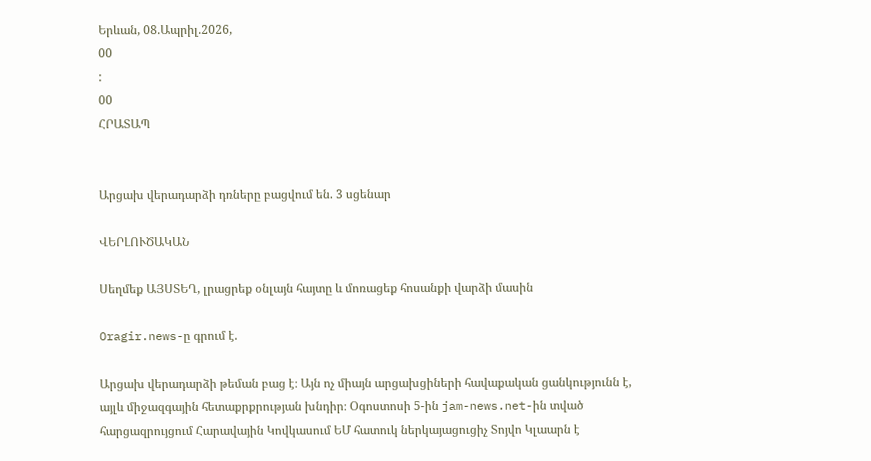Երևան, 08.Ապրիլ.2026,
00
:
00
ՀՐԱՏԱՊ


Արցախ վերադարձի դռները բացվում են. 3 սցենար

ՎԵՐԼՈՒԾԱԿԱՆ

Սեղմեք ԱՅՍՏԵՂ, լրացրեք օնլայն հայտը և մոռացեք հոսանքի վարձի մասին

Oragir.news-ը գրում է.

Արցախ վերադարձի թեման բաց է։ Այն ոչ միայն արցախցիների հավաքական ցանկությունն է, այլև միջազգային հետաքրքրության խնդիր։ Օգոստոսի 5-ին jam-news.net-ին տված հարցազրույցում Հարավային Կովկասում ԵՄ հատուկ ներկայացուցիչ Տոյվո Կլաարն է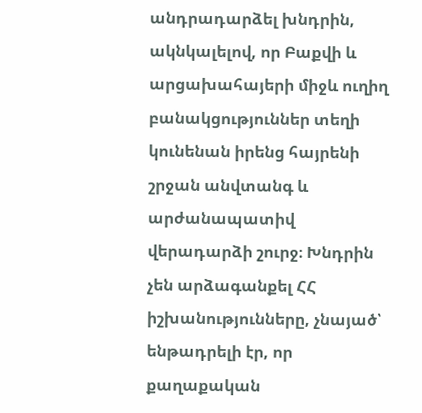անդրադարձել խնդրին, ակնկալելով, որ Բաքվի և արցախահայերի միջև ուղիղ բանակցություններ տեղի կունենան իրենց հայրենի շրջան անվտանգ և արժանապատիվ վերադարձի շուրջ։ Խնդրին չեն արձագանքել ՀՀ իշխանությունները, չնայած՝ ենթադրելի էր, որ քաղաքական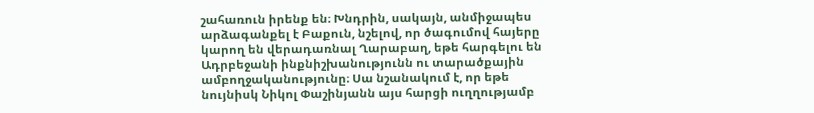շահառուն իրենք են։ Խնդրին, սակայն, անմիջապես արձագանքել է Բաքուն, նշելով, որ ծագումով հայերը կարող են վերադառնալ Ղարաբաղ, եթե հարգելու են Ադրբեջանի ինքնիշխանությունն ու տարածքային ամբողջականությունը։ Սա նշանակում է, որ եթե նույնիսկ Նիկոլ Փաշինյանն այս հարցի ուղղությամբ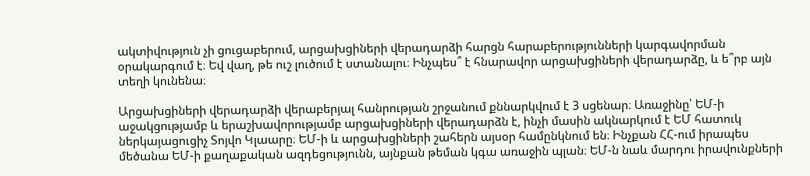ակտիվություն չի ցուցաբերում, արցախցիների վերադարձի հարցն հարաբերությունների կարգավորման օրակարգում է։ Եվ վաղ, թե ուշ լուծում է ստանալու։ Ինչպես՞ է հնարավոր արցախցիների վերադարձը, և ե՞րբ այն տեղի կունենա։

Արցախցիների վերադարձի վերաբերյալ հանրության շրջանում քննարկվում է 3 սցենար։ Առաջինը՝ ԵՄ-ի աջակցությամբ և երաշխավորությամբ արցախցիների վերադարձն է, ինչի մասին ակնարկում է ԵՄ հատուկ ներկայացուցիչ Տոյվո Կլաարը։ ԵՄ-ի և արցախցիների շահերն այսօր համընկնում են։ Ինչքան ՀՀ-ում իրապես մեծանա ԵՄ-ի քաղաքական ազդեցությունն, այնքան թեման կգա առաջին պլան։ ԵՄ-ն նաև մարդու իրավունքների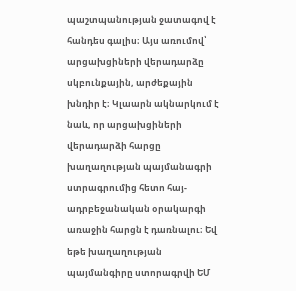պաշտպանության ջատագով է հանդես գալիս։ Այս առումով՝ արցախցիների վերադարձը սկբունքային, արժեքային խնդիր է։ Կլաարն ակնարկում է նաև, որ արցախցիների վերադարձի հարցը խաղաղության պայմանագրի ստրագրումից հետո հայ-ադրբեջանական օրակարգի առաջին հարցն է դառնալու։ Եվ եթե խաղաղության պայմանգիրը ստորագրվի ԵՄ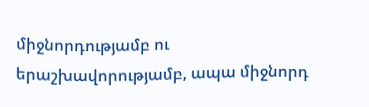միջնորդությամբ ու երաշխավորությամբ, ապա միջնորդ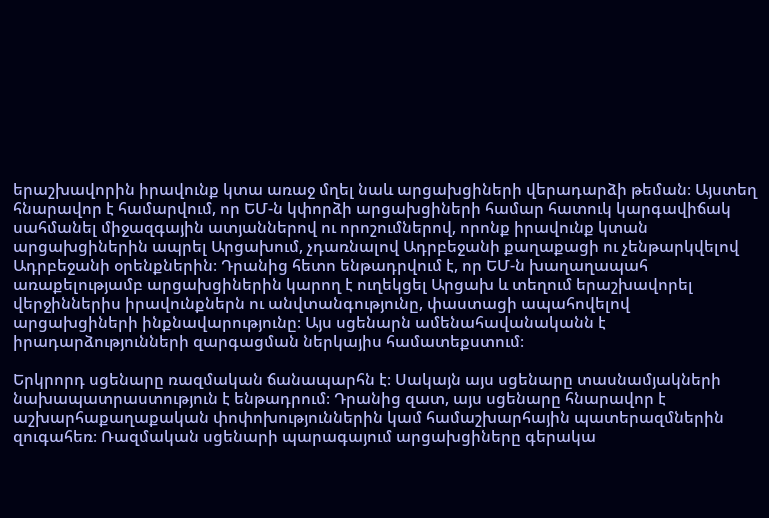երաշխավորին իրավունք կտա առաջ մղել նաև արցախցիների վերադարձի թեման։ Այստեղ հնարավոր է համարվում, որ ԵՄ-ն կփորձի արցախցիների համար հատուկ կարգավիճակ սահմանել միջազգային ատյաններով ու որոշումներով, որոնք իրավունք կտան արցախցիներին ապրել Արցախում, չդառնալով Ադրբեջանի քաղաքացի ու չենթարկվելով Ադրբեջանի օրենքներին։ Դրանից հետո ենթադրվում է, որ ԵՄ-ն խաղաղապահ առաքելությամբ արցախցիներին կարող է ուղեկցել Արցախ և տեղում երաշխավորել վերջիններիս իրավունքներն ու անվտանգությունը, փաստացի ապահովելով արցախցիների ինքնավարությունը։ Այս սցենարն ամենահավանականն է իրադարձությունների զարգացման ներկայիս համատեքստում։

Երկրորդ սցենարը ռազմական ճանապարհն է։ Սակայն այս սցենարը տասնամյակների նախապատրաստություն է ենթադրում։ Դրանից զատ, այս սցենարը հնարավոր է աշխարհաքաղաքական փոփոխություններին կամ համաշխարհային պատերազմներին զուգահեռ։ Ռազմական սցենարի պարագայում արցախցիները գերակա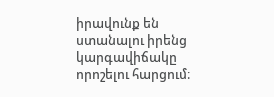իրավունք են ստանալու իրենց կարգավիճակը որոշելու հարցում։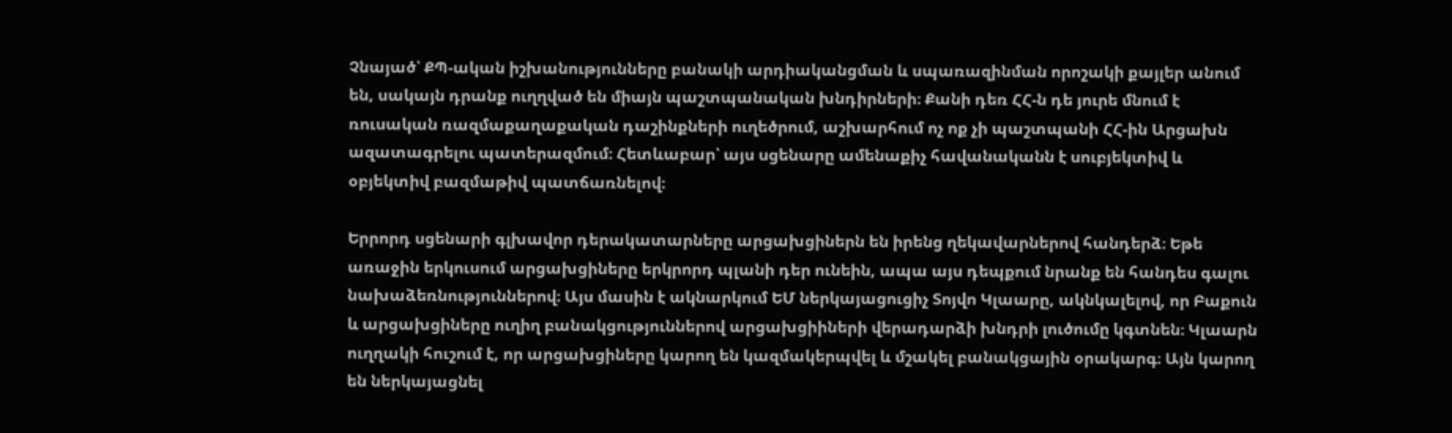Չնայած՝ ՔՊ-ական իշխանությունները բանակի արդիականցման և սպառազինման որոշակի քայլեր անում են, սակայն դրանք ուղղված են միայն պաշտպանական խնդիրների։ Քանի դեռ ՀՀ-ն դե յուրե մնում է ռուսական ռազմաքաղաքական դաշինքների ուղեծրում, աշխարհում ոչ ոք չի պաշտպանի ՀՀ-ին Արցախն ազատագրելու պատերազմում։ Հետևաբար՝ այս սցենարը ամենաքիչ հավանականն է սուբյեկտիվ և օբյեկտիվ բազմաթիվ պատճառնելով։

Երրորդ սցենարի գլխավոր դերակատարները արցախցիներն են իրենց ղեկավարներով հանդերձ։ Եթե առաջին երկուսում արցախցիները երկրորդ պլանի դեր ունեին, ապա այս դեպքում նրանք են հանդես գալու նախաձեռնություններով։ Այս մասին է ակնարկում ԵՄ ներկայացուցիչ Տոյվո Կլաարը, ակնկալելով, որ Բաքուն և արցախցիները ուղիղ բանակցություններով արցախցիիների վերադարձի խնդրի լուծումը կգտնեն։ Կլաարն ուղղակի հուշում է, որ արցախցիները կարող են կազմակերպվել և մշակել բանակցային օրակարգ։ Այն կարող են ներկայացնել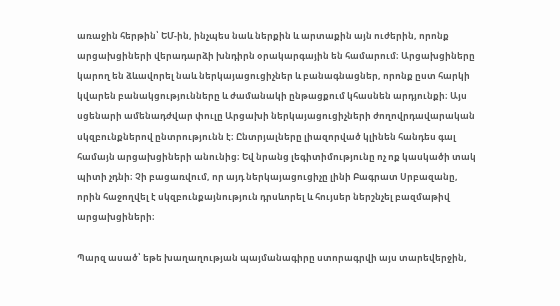առաջին հերթին՝ ԵՄ-ին, ինչպես նաև ներքին և արտաքին այն ուժերին, որոնք արցախցիների վերադարձի խնդիրն օրակարգային են համարում։ Արցախցիները կարող են ձևավորել նաև ներկայացուցիչներ և բանագնացներ, որոնք ըստ հարկի կվարեն բանակցությունները և ժամանակի ընթացքում կհասնեն արդյունքի։ Այս սցենարի ամենադժվար փուլը Արցախի ներկայացուցիչների ժողովրդավարական սկզբունքներով ընտրությունն է։ Ընտրյալները լիազորված կլինեն հանդես գալ համայն արցախցիների անունից։ Եվ նրանց լեգիտիմությունը ոչ ոք կասկածի տակ պիտի չդնի։ Չի բացառվում, որ այդ ներկայացուցիչը լինի Բագրատ Սրբազանը, որին հաջողվել է սկզբունքայնություն դրսևորել և հույսեր ներշնչել բազմաթիվ արցախցիների։

Պարզ ասած՝ եթե խաղաղության պայմանագիրը ստորագրվի այս տարեվերջին,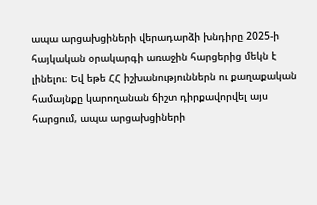ապա արցախցիների վերադարձի խնդիրը 2025-ի հայկական օրակարգի առաջին հարցերից մեկն է լինելու։ Եվ եթե ՀՀ իշխանություններն ու քաղաքական համայնքը կարողանան ճիշտ դիրքավորվել այս հարցում, ապա արցախցիների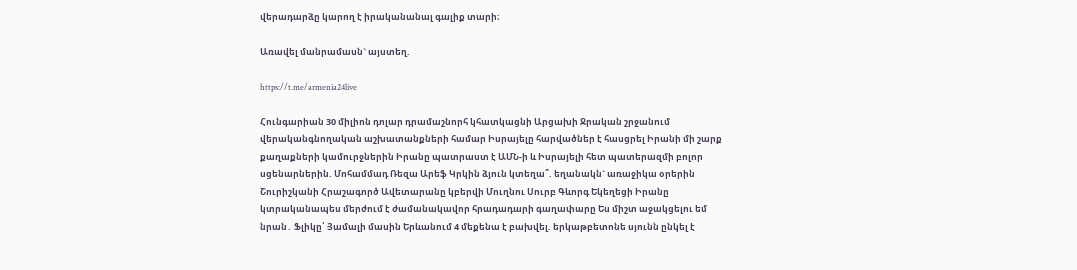վերադարձը կարող է իրականանալ գալիք տարի։

Առավել մանրամասն` այստեղ.

https://t.me/armenia24live

Հունգարիան 30 միլիոն դոլար դրամաշնորհ կհատկացնի Արցախի Ջրական շրջանում վերականգնողական աշխատանքների համար Իսրայելը հարվածներ է հասցրել Իրանի մի շարք քաղաքների կամուրջներին Իրանը պատրաստ է ԱՄՆ-ի և Իսրայելի հետ պատերազմի բոլոր սցենարներին. Մոհամմադ Ռեզա Արեֆ Կրկին ձյուն կտեղա՞. եղանակն` առաջիկա օրերին Շուրիշկանի Հրաշագործ Ավետարանը կբերվի Մուղնու Սուրբ Գևորգ Եկեղեցի Իրանը կտրականապես մերժում է ժամանակավոր հրադադարի գաղափարը Ես միշտ աջակցելու եմ նրան․ Ֆլիկը՝ Յամալի մասին Երևանում 4 մեքենա է բախվել. երկաթբետոնե սյունն ընկել է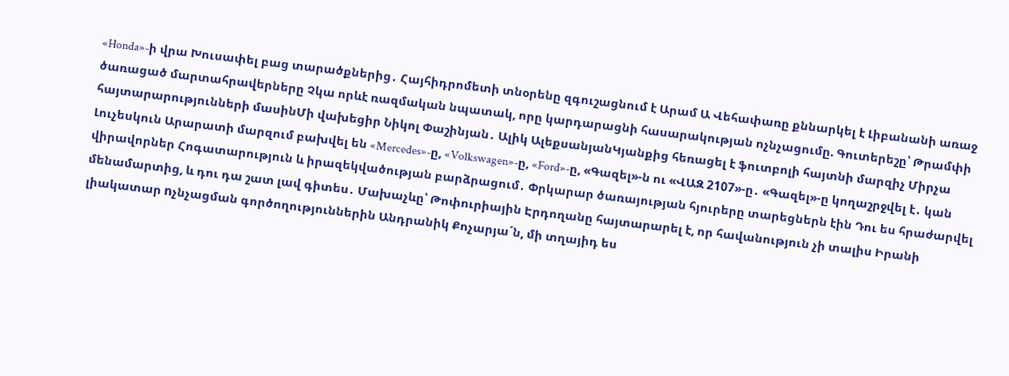«Honda»-ի վրա Խուսափել բաց տարածքներից․ Հայհիդրոմետի տնօրենը զգուշացնում է Արամ Ա Վեհափառը քննարկել է Լիբանանի առաջ ծառացած մարտահրավերները Չկա որևէ ռազմական նպատակ, որը կարդարացնի հասարակության ոչնչացումը. Գուտերեշը՝ Թրամփի հայտարարությունների մասինՄի վախեցիր Նիկոլ Փաշինյան․ Ալիկ ԱլեքսանյանԿյանքից հեռացել է ֆուտբոլի հայտնի մարզիչ Միրչա Լուչեսկուն Արարատի մարզում բախվել են «Mercedes»-ը, «Volkswagen»-ը, «Ford»-ը, «Գազել»-ն ու «ՎԱԶ 2107»-ը․ «Գազել»-ը կողաշրջվել է․ կան վիրավորներ Հոգատարություն և իրազեկվածության բարձրացում․ Փրկարար ծառայության հյուրերը տարեցներն էին Դու ես հրաժարվել մենամարտից, և դու դա շատ լավ գիտես․ Մախաչևը՝ Թոփուրիային Էրդողանը հայտարարել է, որ հավանություն չի տալիս Իրանի լիակատար nչնչացման գործողություններին Անդրանիկ Քոչարյա´ն, մի տղայիդ ես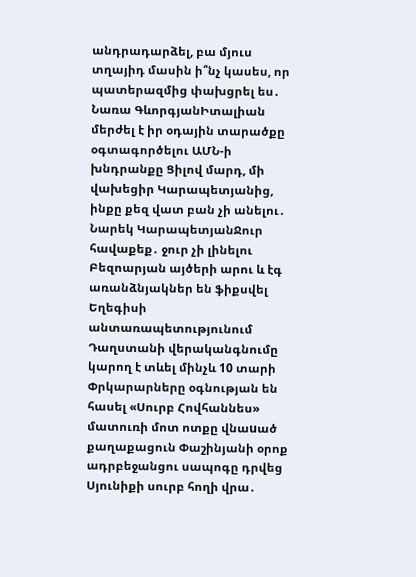անդրադարձել, բա մյուս տղայիդ մասին ի՞նչ կասես, որ պատերազմից փախցրել ես․ Նառա ԳևորգյանԻտալիան մերժել է իր օդային տարածքը օգտագործելու ԱՄՆ-ի խնդրանքը Ցիլով մարդ, մի վախեցիր Կարապետյանից, ինքը քեզ վատ բան չի անելու․ Նարեկ ԿարապետյանՋուր հավաքեք․ ջուր չի լինելու Բեզոարյան այծերի արու և էգ առանձնյակներ են ֆիքսվել Եղեգիսի անտառապետությունում Դաղստանի վերականգնումը կարող է տևել մինչև 10 տարի Փրկարարները օգնության են հասել «Սուրբ Հովհաննես» մատուռի մոտ ոտքը վնաuած քաղաքացուն Փաշինյանի օրոք ադրբեջանցու սապոգը դրվեց Սյունիքի սուրբ հողի վրա․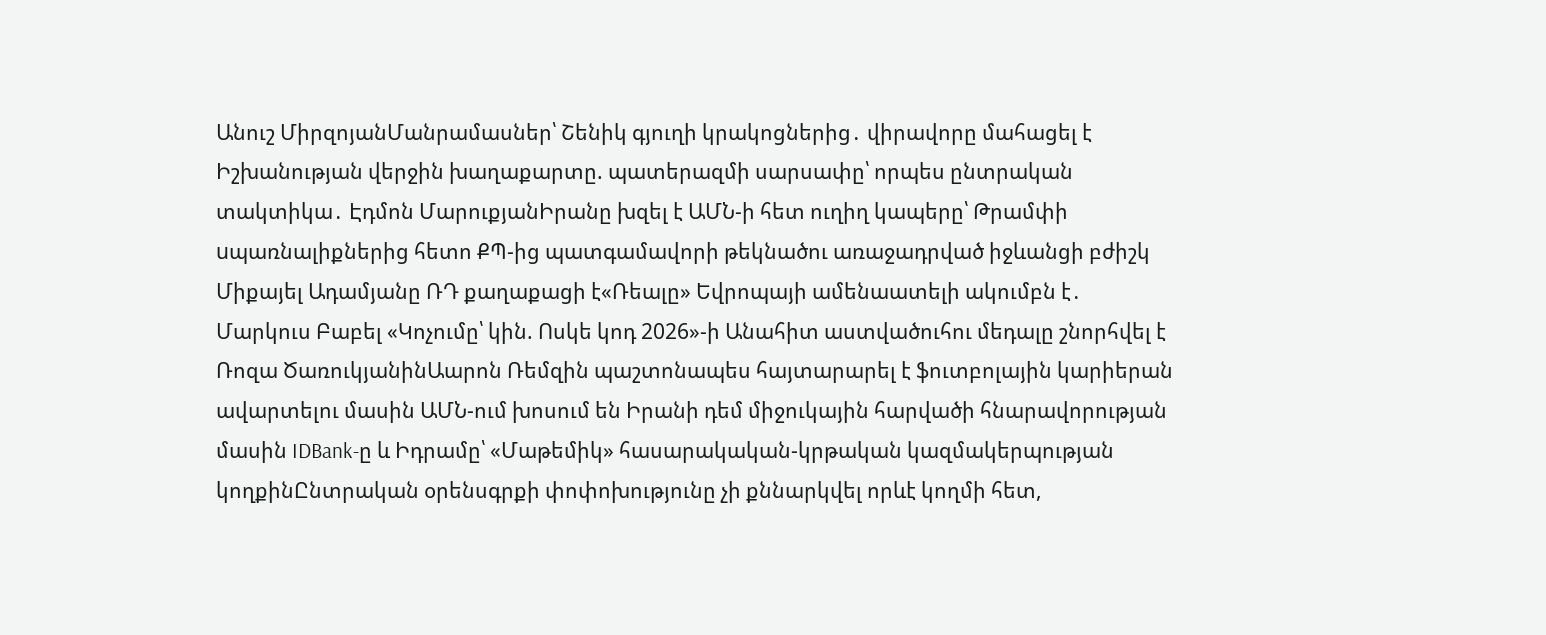Անուշ ՄիրզոյանՄանրամասներ՝ Շենիկ գյուղի կրակոցներից․ վիրավորը մահացել է Իշխանության վերջին խաղաքարտը. պատերազմի սարսափը՝ որպես ընտրական տակտիկա․ Էդմոն ՄարուքյանԻրանը խզել է ԱՄՆ-ի հետ ուղիղ կապերը՝ Թրամփի uպառնալիքներից հետո ՔՊ-ից պատգամավորի թեկնածու առաջադրված իջևանցի բժիշկ Միքայել Ադամյանը ՌԴ քաղաքացի է«Ռեալը» Եվրոպայի ամենաատելի ակումբն է․ Մարկուս Բաբել «Կոչումը՝ կին. Ոսկե կոդ 2026»-ի Անահիտ աստվածուհու մեդալը շնորհվել է Ռոզա ԾառուկյանինԱարոն Ռեմզին պաշտոնապես հայտարարել է ֆուտբոլային կարիերան ավարտելու մասին ԱՄՆ-ում խոսում են Իրանի դեմ միջուկային հարվածի հնարավորության մասին IDBank-ը և Իդրամը՝ «Մաթեմիկ» հասարակական-կրթական կազմակերպության կողքինԸնտրական օրենսգրքի փոփոխությունը չի քննարկվել որևէ կողմի հետ,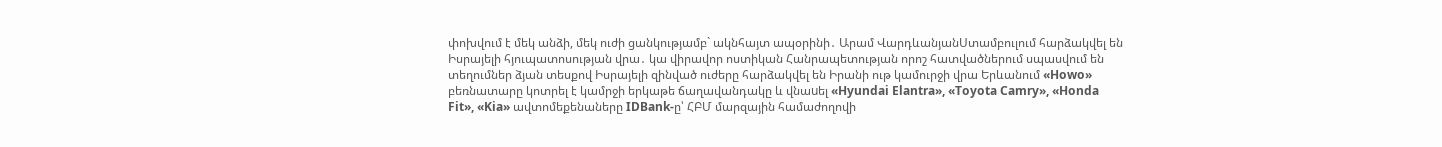փոխվում է մեկ անձի, մեկ ուժի ցանկությամբ` ակնհայտ ապօրինի․ Արամ ՎարդևանյանՍտամբուլում հարձակվել են Իսրայելի հյուպատոսության վրա․ կա վիրավոր ոստիկան Հանրապետության որոշ հատվածներում սպասվում են տեղումներ ձյան տեսքով Իսրայելի զինված ուժերը հարձակվել են Իրանի ութ կամուրջի վրա Երևանում «Howo» բեռնատարը կոտրել է կամրջի երկաթե ճաղավանդակը և վնաuել «Hyundai Elantra», «Toyota Camry», «Honda Fit», «Kia» ավտոմեքենաները IDBank-ը՝ ՀԲՄ մարզային համաժողովի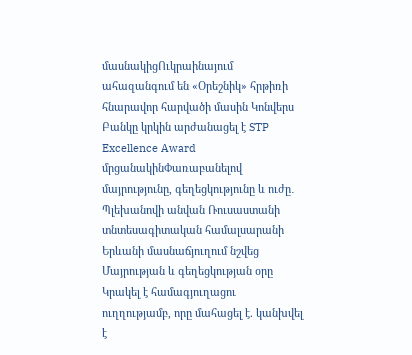մասնակիցՈւկրաինայում ահազանգում են «Օրեշնիկ» հրթիռի հնարավոր հարվածի մասին Կոնվերս Բանկը կրկին արժանացել է STP Excellence Award մրցանակինՓառաբանելով մայրությունը, գեղեցկությունը և ուժը․ Պլեխանովի անվան Ռուսաստանի տնտեսագիտական համալսարանի Երևանի մասնաճյուղում նշվեց Մայրության և գեղեցկության օրը Կրակել է համագյուղացու ուղղությամբ, որը մահացել է. կանխվել է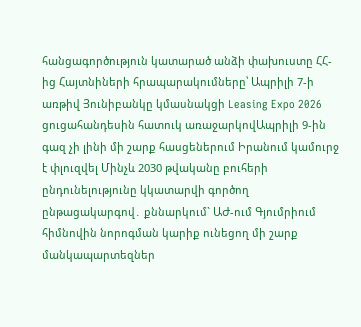հանցագործություն կատարած անձի փախուստը ՀՀ-ից Հայտնիների հրապարակումները՝ Ապրիլի 7-ի առթիվ Յունիբանկը կմասնակցի Leasing Expo 2026 ցուցահանդեսին հատուկ առաջարկովԱպրիլի 9-ին գազ չի լինի մի շարք հասցեներում Իրանում կամուրջ է փլուզվել Մինչև 2030 թվականը բուհերի ընդունելությունը կկատարվի գործող ընթացակարգով․ քննարկում` ԱԺ-ում Գյումրիում հիմնովին նորոգման կարիք ունեցող մի շարք մանկապարտեզներ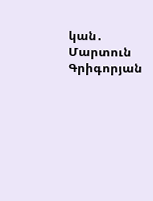կան․ Մարտուն Գրիգորյան